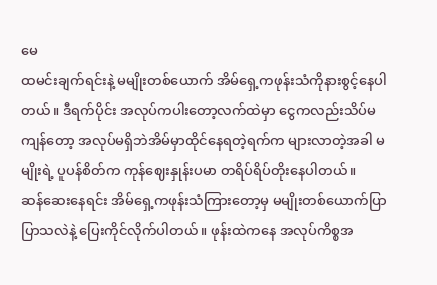မေ
ထမင်းချက်ရင်းနဲ့ မမျိုးတစ်ယောက် အိမ်ရှေ့ကဖုန်းသံကိုနားစွင့်နေပါတယ်။ ဒီရက်ပိုင်း အလုပ်ကပါးတော့လက်ထဲမှာ ငွေကလည်းသိပ်မကျန်တော့ အလုပ်မရှိဘဲအိမ်မှာထိုင်နေရတဲ့ရက်က များလာတဲ့အခါ မမျိုးရဲ့ ပူပန်စိတ်က ကုန်ဈေးနှုန်းပမာ တရိပ်ရိပ်တိုးနေပါတယ်။
ဆန်ဆေးနေရင်း အိမ်ရှေ့ကဖုန်းသံကြားတော့မှ မမျိုးတစ်ယောက်ပြာ ပြာသလဲနဲ့ ပြေးကိုင်လိုက်ပါတယ်။ ဖုန်းထဲကနေ အလုပ်ကိစ္စအ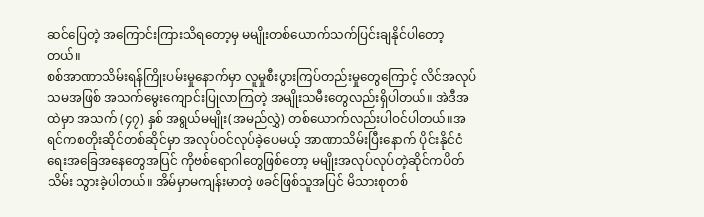ဆင်ပြေတဲ့ အကြောင်းကြားသိရတော့မှ မမျိုးတစ်ယောက်သက်ပြင်းချနိုင်ပါတော့တယ်။
စစ်အာဏာသိမ်းရန်ကြိုးပမ်းမှုနောက်မှာ လူမှုစီးပွားကြပ်တည်းမှုတွေကြောင့် လိင်အလုပ်သမအဖြစ် အသက်မွေးကျောင်းပြုလာကြတဲ့ အမျိုးသမီးတွေလည်းရှိပါတယ်။ အဲဒီအထဲမှာ အသက် (၄၇) နှစ် အရွယ်မမျိုး(အမည်လွှဲ) တစ်ယောက်လည်းပါဝင်ပါတယ်။အရင်ကစတိုးဆိုင်တစ်ဆိုင်မှာ အလုပ်ဝင်လုပ်ခဲ့ပေမယ့် အာဏာသိမ်းပြီးနောက် ပိုင်းနိုင်ငံရေးအခြေအနေတွေအပြင် ကိုဗစ်ရောဂါတွေဖြစ်တော့ မမျိုးအလုပ်လုပ်တဲ့ဆိုင်ကပိတ်သိမ်း သွားခဲ့ပါတယ်။ အိမ်မှာမကျန်းမာတဲ့ ဖခင်ဖြစ်သူအပြင် မိသားစုတစ်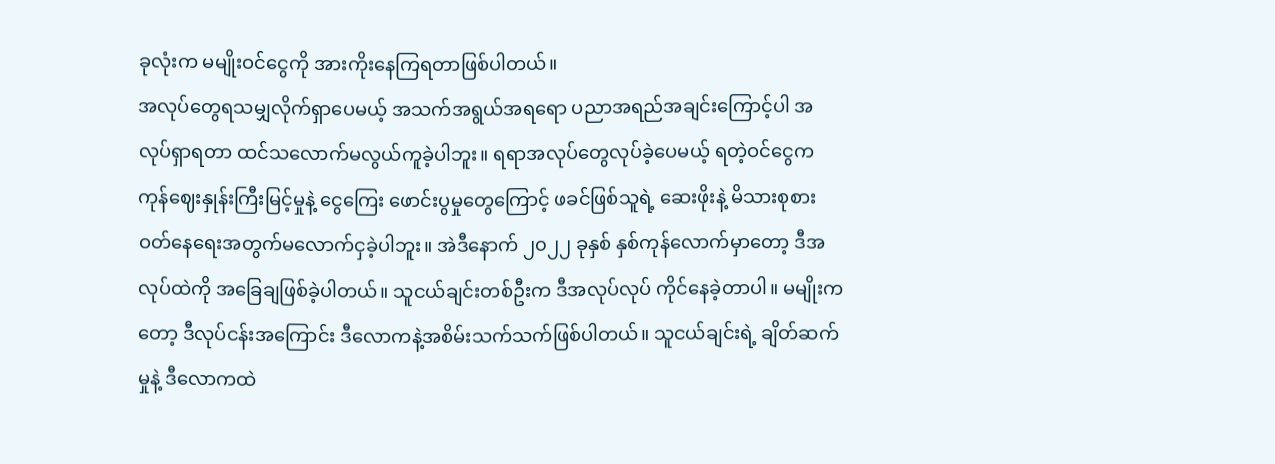ခုလုံးက မမျိုးဝင်ငွေကို အားကိုးနေကြရတာဖြစ်ပါတယ်။
အလုပ်တွေရသမျှလိုက်ရှာပေမယ့် အသက်အရွယ်အရရော ပညာအရည်အချင်းကြောင့်ပါ အလုပ်ရှာရတာ ထင်သလောက်မလွယ်ကူခဲ့ပါဘူး။ ရရာအလုပ်တွေလုပ်ခဲ့ပေမယ့် ရတဲ့ဝင်ငွေက ကုန်ဈေးနှုန်းကြီးမြင့်မှုနဲ့ ငွေကြေး ဖောင်းပွမှုတွေကြောင့် ဖခင်ဖြစ်သူရဲ့ ဆေးဖိုးနဲ့ မိသားစုစားဝတ်နေရေးအတွက်မလောက်ငှခဲ့ပါဘူး။ အဲဒီနောက် ၂၀၂၂ ခုနှစ် နှစ်ကုန်လောက်မှာတော့ ဒီအလုပ်ထဲကို အခြေချဖြစ်ခဲ့ပါတယ်။ သူငယ်ချင်းတစ်ဦးက ဒီအလုပ်လုပ် ကိုင်နေခဲ့တာပါ။ မမျိုးကတော့ ဒီလုပ်ငန်းအကြောင်း ဒီလောကနဲ့အစိမ်းသက်သက်ဖြစ်ပါတယ်။ သူငယ်ချင်းရဲ့ ချိတ်ဆက်မှုနဲ့ ဒီလောကထဲ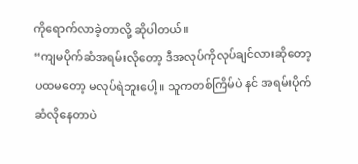ကိုရောက်လာခဲ့တာလို့ ဆိုပါတယ်။
“ကျမပိုက်ဆံအရမ်းလိုတော့ ဒီအလုပ်ကိုလုပ်ချင်လားဆိုတော့ ပထမတော့ မလုပ်ရဲဘူးပေါ့။ သူကတစ်ကြိမ်ပဲ နင် အရမ်းပိုက်ဆံလိုနေတာပဲ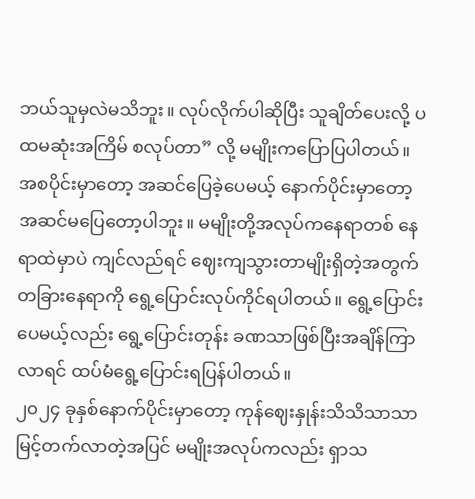ဘယ်သူမှလဲမသိဘူး။ လုပ်လိုက်ပါဆိုပြီး သူချိတ်ပေးလို့ ပထမဆုံးအကြိမ် စလုပ်တာ” လို့ မမျိုးကပြောပြပါတယ်။
အစပိုင်းမှာတော့ အဆင်ပြေခဲ့ပေမယ့် နောက်ပိုင်းမှာတော့ အဆင်မပြေတော့ပါဘူး။ မမျိုးတို့အလုပ်ကနေရာတစ် နေရာထဲမှာပဲ ကျင်လည်ရင် ဈေးကျသွားတာမျိုးရှိတဲ့အတွက် တခြားနေရာကို ရွေ့ပြောင်းလုပ်ကိုင်ရပါတယ်။ ရွေ့ပြောင်းပေမယ့်လည်း ရွေ့ပြောင်းတုန်း ခဏသာဖြစ်ပြီးအချိန်ကြာလာရင် ထပ်မံရွေ့ပြောင်းရပြန်ပါတယ်။
၂၀၂၄ ခုနှစ်နောက်ပိုင်းမှာတော့ ကုန်ဈေးနှုန်းသိသိသာသာမြင့်တက်လာတဲ့အပြင် မမျိုးအလုပ်ကလည်း ရှာသ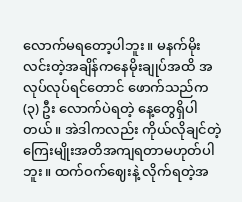လောက်မရတော့ပါဘူး။ မနက်မိုးလင်းတဲ့အချိန်ကနေမိုးချုပ်အထိ အလုပ်လုပ်ရင်တောင် ဖောက်သည်က (၃) ဦး လောက်ပဲရတဲ့ နေ့တွေရှိပါတယ်။ အဲဒါကလည်း ကိုယ်လိုချင်တဲ့ ကြေးမျိုးအတိအကျရတာမဟုတ်ပါဘူး။ ထက်ဝက်ဈေးနဲ့ လိုက်ရတဲ့အ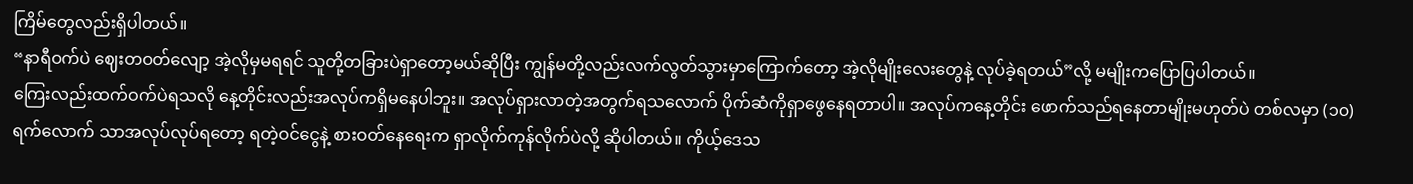ကြိမ်တွေလည်းရှိပါတယ်။
“နာရီဝက်ပဲ ဈေးတဝတ်လျော့ အဲ့လိုမှမရရင် သူတို့တခြားပဲရှာတော့မယ်ဆိုပြီး ကျွန်မတို့လည်းလက်လွတ်သွားမှာကြောက်တော့ အဲ့လိုမျိုးလေးတွေနဲ့ လုပ်ခဲ့ရတယ်”လို့ မမျိုးကပြောပြပါတယ်။
ကြေးလည်းထက်ဝက်ပဲရသလို နေ့တိုင်းလည်းအလုပ်ကရှိမနေပါဘူး။ အလုပ်ရှားလာတဲ့အတွက်ရသလောက် ပိုက်ဆံကိုရှာဖွေနေရတာပါ။ အလုပ်ကနေ့တိုင်း ဖောက်သည်ရနေတာမျိုးမဟုတ်ပဲ တစ်လမှာ (၁၀) ရက်လောက် သာအလုပ်လုပ်ရတော့ ရတဲ့ဝင်ငွေနဲ့ စားဝတ်နေရေးက ရှာလိုက်ကုန်လိုက်ပဲလို့ ဆိုပါတယ်။ ကိုယ့်ဒေသ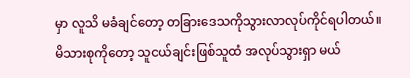မှာ လူသိ မခံချင်တော့ တခြားဒေသကိုသွားလာလုပ်ကိုင်ရပါတယ်။ မိသားစုကိုတော့ သူငယ်ချင်းဖြစ်သူထံ အလုပ်သွားရှာ မယ်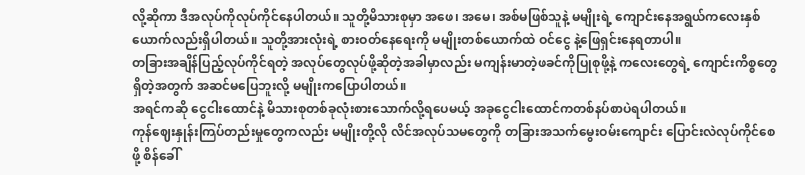လို့ဆိုကာ ဒီအလုပ်ကိုလုပ်ကိုင်နေပါတယ်။ သူတို့မိသားစုမှာ အဖေ၊ အမေ၊ အစ်မဖြစ်သူနဲ့ မမျိုးရဲ့ ကျောင်းနေအရွယ်ကလေးနှစ်ယောက်လည်းရှိပါတယ်။ သူတို့အားလုံးရဲ့ စားဝတ်နေရေးကို မမျိုးတစ်ယောက်ထဲ ဝင်ငွေ နဲ့ဖြေရှင်းနေရတာပါ။
တခြားအချိန်ပြည့်လုပ်ကိုင်ရတဲ့ အလုပ်တွေလုပ်ဖို့ဆိုတဲ့အခါမှာလည်း မကျန်းမာတဲ့ဖခင်ကိုပြုစုဖို့နဲ့ ကလေးတွေရဲ့ ကျောင်းကိစ္စတွေရှိတဲ့အတွက် အဆင်မပြေဘူးလို့ မမျိုးကပြောပါတယ်။
အရင်ကဆို ငွေငါးထောင်နဲ့ မိသားစုတစ်ခုလုံးစားသောက်လို့ရပေမယ့် အခုငွေငါးထောင်ကတစ်နပ်စာပဲရပါတယ်။
ကုန်ဈေးနှုန်းကြပ်တည်းမှုတွေကလည်း မမျိုးတို့လို လိင်အလုပ်သမတွေကို တခြားအသက်မွေးဝမ်းကျောင်း ပြောင်းလဲလုပ်ကိုင်စေဖို့ စိန်ခေါ်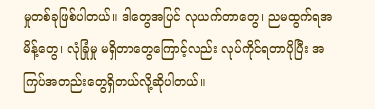မှုတစ်ခုဖြစ်ပါတယ်။ ဒါတွေအပြင် လုယက်တာတွေ၊ ညမထွက်ရအမိန့်တွေ၊ လုံခြုံမှု မရှိတာတွေကြောင့်လည်း လုပ်ကိုင်ရတာပိုပြီး အကြပ်အတည်းတွေရှိတယ်လို့ဆိုပါတယ်။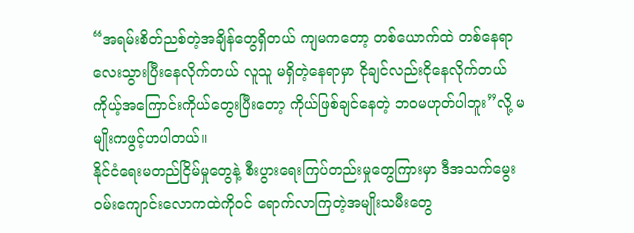“အရမ်းစိတ်ညစ်တဲ့အချိန်တွေရှိတယ် ကျမကတော့ တစ်ယောက်ထဲ တစ်နေရာလေးသွားပြီးနေလိုက်တယ် လူသူ မရှိတဲ့နေရာမှာ ငိုချင်လည်းငိုနေလိုက်တယ် ကိုယ့်အကြောင်းကိုယ်တွေးပြီးတော့ ကိုယ်ဖြစ်ချင်နေတဲ့ ဘဝမဟုတ်ပါဘူး”လို့ မမျိုးကဖွင့်ဟပါတယ်။
နိုင်ငံရေးမတည်ငြိမ်မှုတွေနဲ့ စီးပွားရေးကြပ်တည်းမှုတွေကြားမှာ ဒီအသက်မွေးဝမ်းကျောင်းလောကထဲကိုဝင် ရောက်လာကြတဲ့အမျိုးသမီးတွေ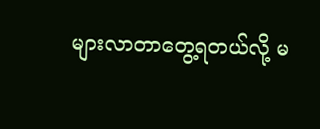များလာတာတွေ့ရတယ်လို့ မ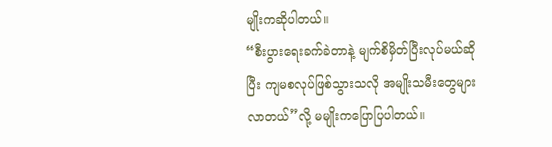မျိုးကဆိုပါတယ်။
“စီးပွားရေးခက်ခဲတာနဲ့ မျက်စိမှိတ်ပြီးလုပ်မယ်ဆိုပြီး ကျမစလုပ်ဖြစ်သွားသလို အမျိုးသမီးတွေများလာတယ်”လို့ မမျိုးကပြောပြပါတယ်။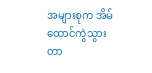အများစုက အိမ်ထောင်ကွဲသွားတာ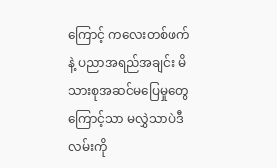ကြောင့် ကလေးတစ်ဖက်နဲ့ ပညာအရည်အချင်း မိသားစုအဆင်မပြေမှုတွေ ကြောင့်သာ မလွှဲသာပဲဒီလမ်းကို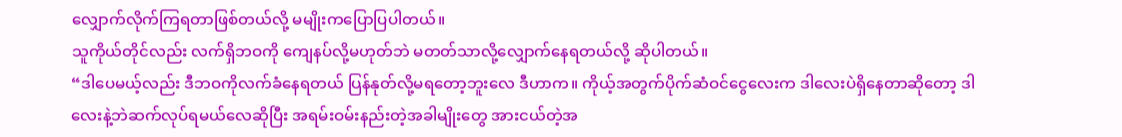လျှောက်လိုက်ကြရတာဖြစ်တယ်လို့ မမျိုးကပြောပြပါတယ်။
သူကိုယ်တိုင်လည်း လက်ရှိဘဝကို ကျေနပ်လို့မဟုတ်ဘဲ မတတ်သာလို့လျှောက်နေရတယ်လို့ ဆိုပါတယ်။
“ဒါပေမယ့်လည်း ဒီဘဝကိုလက်ခံနေရတယ် ပြန်နုတ်လို့မရတော့ဘူးလေ ဒီဟာက။ ကိုယ့်အတွက်ပိုက်ဆံဝင်ငွေလေးက ဒါလေးပဲရှိနေတာဆိုတော့ ဒါလေးနဲ့ဘဲဆက်လုပ်ရမယ်လေဆိုပြီး အရမ်းဝမ်းနည်းတဲ့အခါမျိုးတွေ အားငယ်တဲ့အ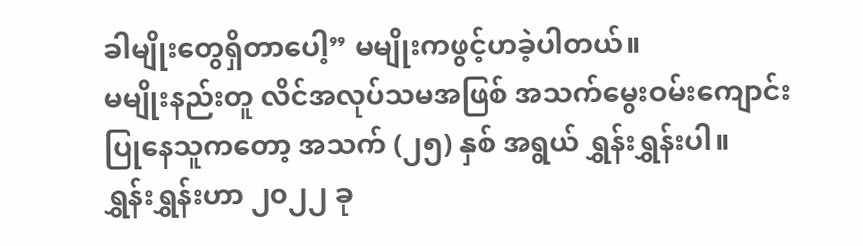ခါမျိုးတွေရှိတာပေါ့” မမျိုးကဖွင့်ဟခဲ့ပါတယ်။
မမျိုးနည်းတူ လိင်အလုပ်သမအဖြစ် အသက်မွေးဝမ်းကျောင်းပြုနေသူကတော့ အသက် (၂၅) နှစ် အရွယ် ရွှန်းရွှန်းပါ။
ရွှန်းရွှန်းဟာ ၂၀၂၂ ခု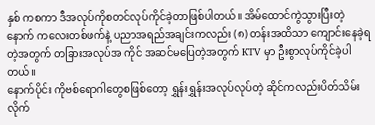နှစ် ကစကာ ဒီအလုပ်ကိုစတင်လုပ်ကိုင်ခဲ့တာဖြစ်ပါတယ်။ အိမ်ထောင်ကွဲသွားပြီးတဲ့နောက် ကလေးတစ်ဖက်နဲ့ ပညာအရည်အချင်းကလည်း (၈) တန်းအထိသာ ကျောင်းနေခဲ့ရတဲ့အတွက် တခြားအလုပ်အ ကိုင် အဆင်မပြေတဲ့အတွက် KTV မှာ ဦးစွာလုပ်ကိုင်ခဲ့ပါတယ်။
နောက်ပိုင်း ကိုဗစ်ရောဂါတွေစဖြစ်တော့ ရွှန်းရွှန်းအလုပ်လုပ်တဲ့ ဆိုင်ကလည်းပိတ်သိမ်းလိုက်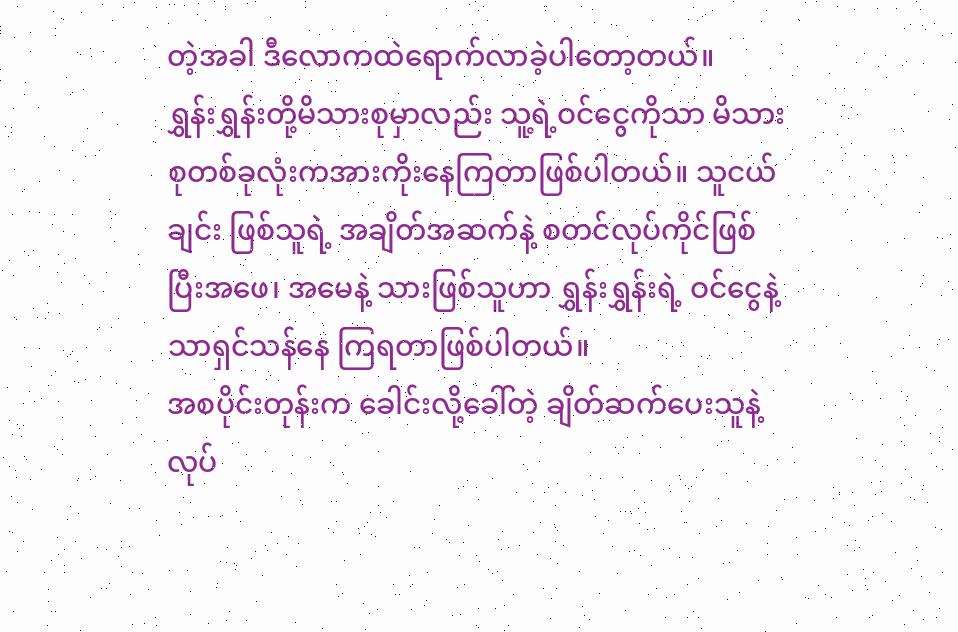တဲ့အခါ ဒီလောကထဲရောက်လာခဲ့ပါတော့တယ်။
ရွှန်းရွှန်းတို့မိသားစုမှာလည်း သူ့ရဲ့ဝင်ငွေကိုသာ မိသားစုတစ်ခုလုံးကအားကိုးနေကြတာဖြစ်ပါတယ်။ သူငယ်ချင်း ဖြစ်သူရဲ့ အချိတ်အဆက်နဲ့ စတင်လုပ်ကိုင်ဖြစ်ပြီးအဖေ၊ အမေနဲ့ သားဖြစ်သူဟာ ရွှန်းရွှန်းရဲ့ ဝင်ငွေနဲ့သာရှင်သန်နေ ကြရတာဖြစ်ပါတယ်။
အစပိုင်းတုန်းက ခေါင်းလို့ခေါ်တဲ့ ချိတ်ဆက်ပေးသူနဲ့ လုပ်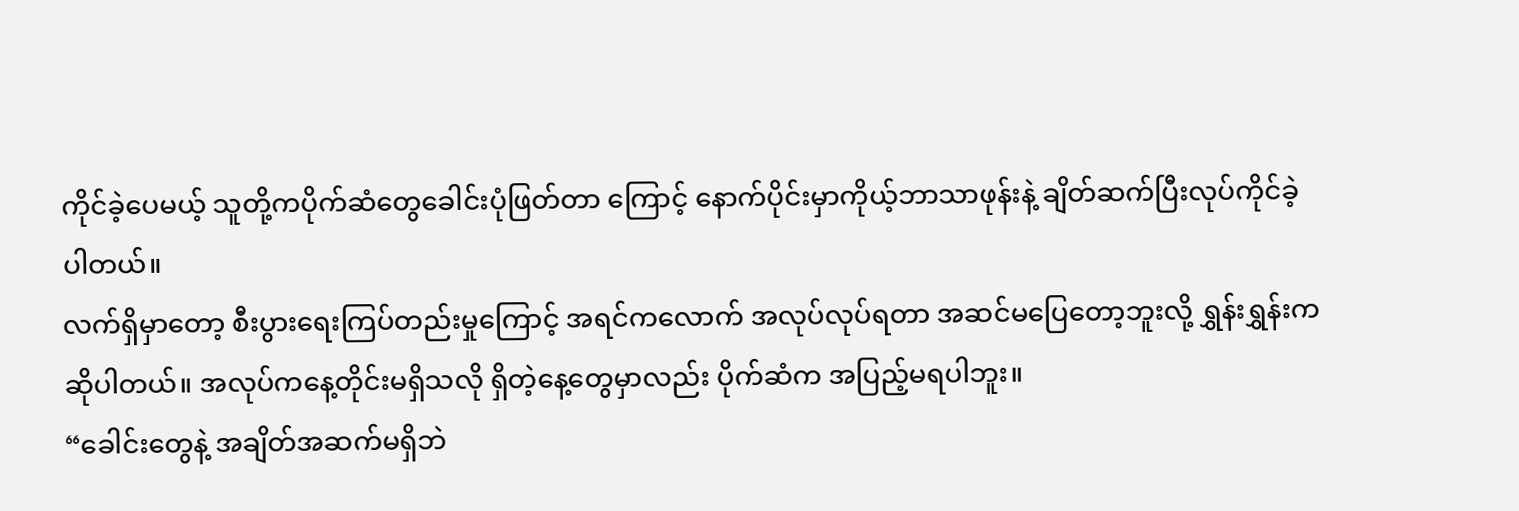ကိုင်ခဲ့ပေမယ့် သူတို့ကပိုက်ဆံတွေခေါင်းပုံဖြတ်တာ ကြောင့် နောက်ပိုင်းမှာကိုယ့်ဘာသာဖုန်းနဲ့ ချိတ်ဆက်ပြီးလုပ်ကိုင်ခဲ့ပါတယ်။
လက်ရှိမှာတော့ စီးပွားရေးကြပ်တည်းမှုကြောင့် အရင်ကလောက် အလုပ်လုပ်ရတာ အဆင်မပြေတော့ဘူးလို့ ရွှန်းရွှန်းကဆိုပါတယ်။ အလုပ်ကနေ့တိုင်းမရှိသလို ရှိတဲ့နေ့တွေမှာလည်း ပိုက်ဆံက အပြည့်မရပါဘူး။
“ခေါင်းတွေနဲ့ အချိတ်အဆက်မရှိဘဲ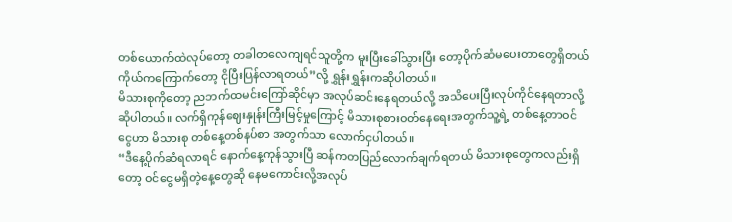တစ်ယောက်ထဲလုပ်တော့ တခါတလေကျရင်သူတို့က မူးပြီးခေါ်သွားပြီး တော့ပိုက်ဆံမပေးတာတွေရှိတယ် ကိုယ်ကကြောက်တော့ ငိုပြီးပြန်လာရတယ်”လို့ ရွှန်းရွှန်းကဆိုပါတယ်။
မိသားစုကိုတော့ ညဘက်ထမင်းကြော်ဆိုင်မှာ အလုပ်ဆင်းနေရတယ်လို့ အသိပေးပြီးလုပ်ကိုင်နေရတာလို့ ဆိုပါတယ်။ လက်ရှိကုန်ဈေးနှုန်းကြီးမြင့်မှုကြောင့် မိသားစုစားဝတ်နေရေးအတွက်သူ့ရဲ့ တစ်နေ့တာဝင်ငွေဟာ မိသားစု တစ်နေ့တစ်နပ်စာ အတွက်သာ လောက်ငှပါတယ်။
“ဒီနေ့ပိုက်ဆံရလာရင် နောက်နေ့ကုန်သွားပြီ ဆန်ကတပြည်လောက်ချက်ရတယ် မိသားစုတွေကလည်းရှိတော့ ဝင်ငွေမရှိတဲ့နေ့တွေဆို နေမကောင်းလို့အလုပ်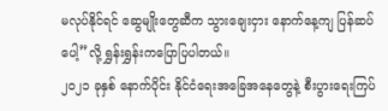မလုပ်နိုင်ရင် ဆွေမျိုးတွေဆီက သွားချေးငှား နောက်နေ့ကျ ပြန်ဆပ်ပေါ့”လို့ ရွှန်းရွှန်းကပြောပြပါတယ်။
၂၀၂၁ ခုနှစ် နောက်ပိုင်း နိုင်ငံရေးအခြေအနေတွေနဲ့ စီးပွားရေးကြပ်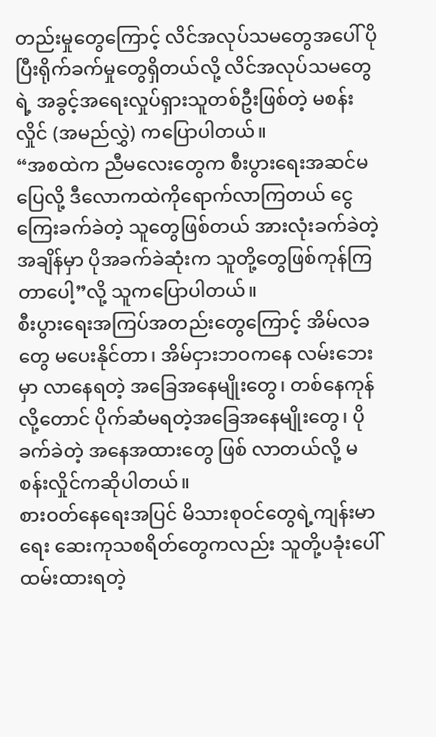တည်းမှုတွေကြောင့် လိင်အလုပ်သမတွေအပေါ် ပိုပြီးရိုက်ခက်မှုတွေရှိတယ်လို့ လိင်အလုပ်သမတွေရဲ့ အခွင့်အရေးလှုပ်ရှားသူတစ်ဦးဖြစ်တဲ့ မစန်းလှိုင် (အမည်လွှဲ) ကပြောပါတယ်။
“အစထဲက ညီမလေးတွေက စီးပွားရေးအဆင်မပြေလို့ ဒီလောကထဲကိုရောက်လာကြတယ် ငွေကြေးခက်ခဲတဲ့ သူတွေဖြစ်တယ် အားလုံးခက်ခဲတဲ့အချိန်မှာ ပိုအခက်ခဲဆုံးက သူတို့တွေဖြစ်ကုန်ကြတာပေါ့”လို့ သူကပြောပါတယ်။
စီးပွားရေးအကြပ်အတည်းတွေကြောင့် အိမ်လခတွေ မပေးနိုင်တာ၊ အိမ်ငှားဘဝကနေ လမ်းဘေးမှာ လာနေရတဲ့ အခြေအနေမျိုးတွေ၊ တစ်နေကုန်လို့တောင် ပိုက်ဆံမရတဲ့အခြေအနေမျိုးတွေ၊ ပိုခက်ခဲတဲ့ အနေအထားတွေ ဖြစ် လာတယ်လို့ မစန်းလှိုင်ကဆိုပါတယ်။
စားဝတ်နေရေးအပြင် မိသားစုဝင်တွေရဲ့ကျန်းမာရေး ဆေးကုသစရိတ်တွေကလည်း သူတို့ပခုံးပေါ် ထမ်းထားရတဲ့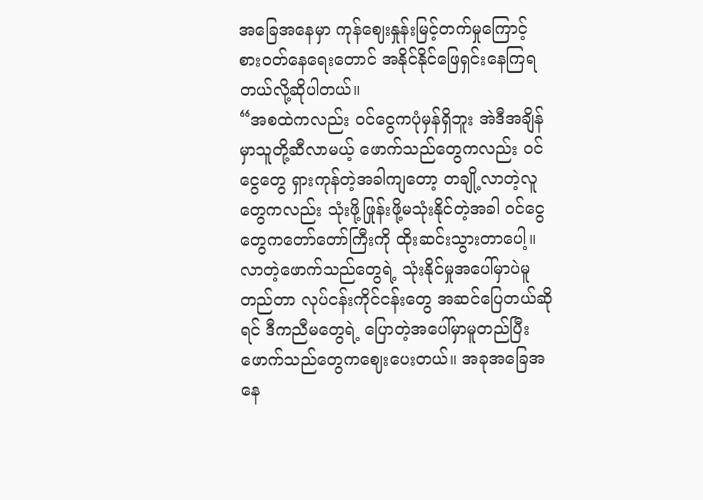အခြေအနေမှာ ကုန်ဈေးနှုန်းမြင့်တက်မှုကြောင့် စားဝတ်နေရေးတောင် အနိုင်နိုင်ဖြေရှင်းနေကြရတယ်လို့ဆိုပါတယ်။
“အစထဲကလည်း ဝင်ငွေကပုံမှန်ရှိဘူး အဲဒီအချိန်မှာသူတို့ဆီလာမယ့် ဖောက်သည်တွေကလည်း ဝင်ငွေတွေ ရှားကုန်တဲ့အခါကျတော့ တချို့လာတဲ့လူတွေကလည်း သုံးဖို့ဖြုန်းဖို့မသုံးနိုင်တဲ့အခါ ဝင်ငွေတွေကတော်တော်ကြီးကို ထိုးဆင်းသွားတာပေါ့။ လာတဲ့ဖောက်သည်တွေရဲ့ သုံးနိုင်မှုအပေါ်မှာပဲမူတည်တာ လုပ်ငန်းကိုင်ငန်းတွေ အဆင်ပြေတယ်ဆိုရင် ဒီကညီမတွေရဲ့ ပြောတဲ့အပေါ်မှာမူတည်ပြီး ဖောက်သည်တွေကဈေးပေးတယ်။ အခုအခြေအနေ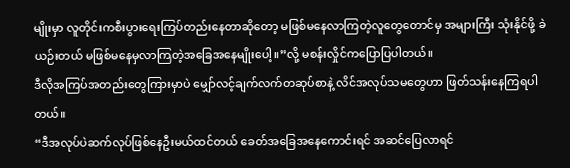မျိုးမှာ လူတိုင်းကစီးပွားရေးကြပ်တည်းနေတာဆိုတော့ မဖြစ်မနေလာကြတဲ့လူတွေတောင်မှ အများကြီး သုံးနိုင်ဖို့ ခဲယဉ်းတယ် မဖြစ်မနေမှလာကြတဲ့အခြေအနေမျိုးပေါ့။”လို့ မစန်းလှိုင်ကပြောပြပါတယ်။
ဒီလိုအကြပ်အတည်းတွေကြားမှာပဲ မျှော်လင့်ချက်လက်တဆုပ်စာနဲ့ လိင်အလုပ်သမတွေဟာ ဖြတ်သန်းနေကြရပါတယ်။
“ဒီအလုပ်ပဲဆက်လုပ်ဖြစ်နေဦးမယ်ထင်တယ် ခေတ်အခြေအနေကောင်းရင် အဆင်ပြေလာရင်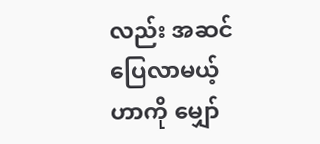လည်း အဆင်ပြေလာမယ့်ဟာကို မျှော်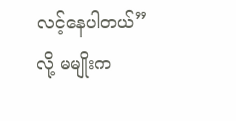လင့်နေပါတယ်”လို့ မမျိုးက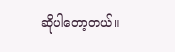ဆိုပါတော့တယ်။